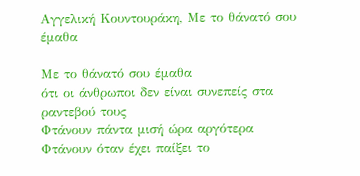Αγγελική Κουντουράκη, Με το θάνατό σου έμαθα

Με το θάνατό σου έμαθα
ότι οι άνθρωποι δεν είναι συνεπείς στα ραντεβού τους
Φτάνουν πάντα μισή ώρα αργότερα
Φτάνουν όταν έχει παίξει το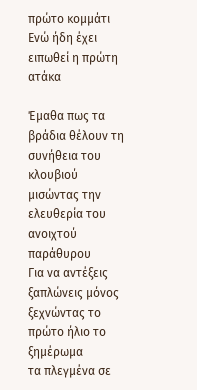πρώτο κομμάτι
Ενώ ήδη έχει ειπωθεί η πρώτη ατάκα

Έμαθα πως τα βράδια θέλουν τη συνήθεια του κλουβιού
μισώντας την ελευθερία του ανοιχτού παράθυρου
Για να αντέξεις ξαπλώνεις μόνος
ξεχνώντας το πρώτο ήλιο το ξημέρωμα
τα πλεγμένα σε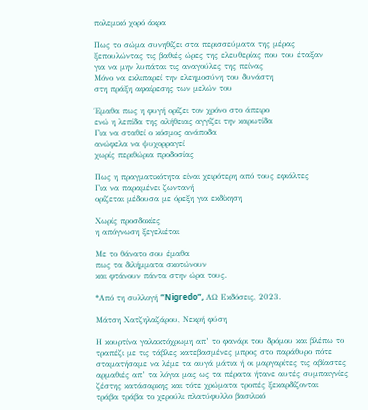πολεμικό χορό άκρα

Πως το σώμα συνηθίζει στα περισσεύματα της μέρας
ξεπουλώντας τις βαθιές ώρες της ελευθερίας που του έταξαν
για να μην λυπάται τις αναγούλες της πείνας
Μόνο να εκλιπαρεί την ελεημοσύνη του δυνάστη
στη πράξη αφαίρεσης των μελών του

Έμαθα πως η φυγή ορίζει τον χρόνο στο άπειρο
ενώ η λεπίδα της αλήθειας αγγίζει την καρωτίδα
Για να σταθεί ο κόσμος ανάποδα
ανώφελα να ψυχορραγεί
χωρίς περιθώρια προδοσίας

Πως η πραγματικότητα είναι χειρότερη από τους εφιάλτες
Για να παραμένει ζωντανή
ορίζεται μέδουσα με όρεξη για εκδίκηση

Χωρίς προσδοκίες
η απόγνωση ξεγελιέται

Με το θάνατο σου έμαθα
πως τα διλήμματα σκοτώνουν
και φτάνουν πάντα στην ώρα τους.

*Από τη συλλογή “Nigredo”, ΑΩ Εκδόσεις, 2023.

Μάτση Χατζηλαζάρου, Νεκρή φύση

Η κουρτίνα γαλακτόχρωμη απ’ το φανάρι του δρόμου και βλέπω το
τραπέζι με τις τάβλες κατεβασμένες μπρος στο παράθυρο πότε
σταματήσαμε να λέμε τα αυγά μάτια ή οι μαργαρίτες τις αβίαστες
αρμαθιές απ’ τα λόγια μας ως τα πέρατα ήτανε αυτές συμπαιγνίες
ζέστης κατάσαρκης και τότε χρώματα τροπές ξεκαρδίζονται
τράβα τράβα το χερούλι πλατύφυλλο βασιλικό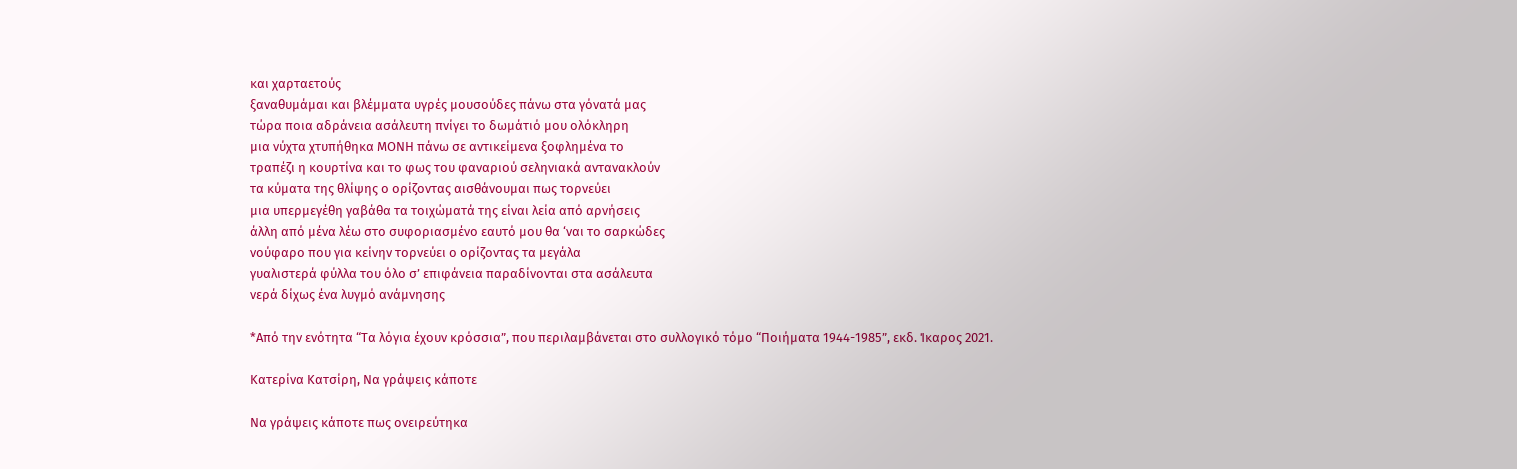και χαρταετούς
ξαναθυμάμαι και βλέμματα υγρές μουσούδες πάνω στα γόνατά μας
τώρα ποια αδράνεια ασάλευτη πνίγει το δωμάτιό μου ολόκληρη
μια νύχτα χτυπήθηκα ΜΟΝΗ πάνω σε αντικείμενα ξοφλημένα το
τραπέζι η κουρτίνα και το φως του φαναριού σεληνιακά αντανακλούν
τα κύματα της θλίψης ο ορίζοντας αισθάνουμαι πως τορνεύει
μια υπερμεγέθη γαβάθα τα τοιχώματά της είναι λεία από αρνήσεις
άλλη από μένα λέω στο συφοριασμένο εαυτό μου θα ‘ναι το σαρκώδες
νούφαρο που για κείνην τορνεύει ο ορίζοντας τα μεγάλα
γυαλιστερά φύλλα του όλο σ’ επιφάνεια παραδίνονται στα ασάλευτα
νερά δίχως ένα λυγμό ανάμνησης

*Από την ενότητα “Τα λόγια έχουν κρόσσια”, που περιλαμβάνεται στο συλλογικό τόμο “Ποιήματα 1944-1985”, εκδ. Ίκαρος 2021.

Κατερίνα Κατσίρη, Να γράψεις κάποτε

Να γράψεις κάποτε πως ονειρεύτηκα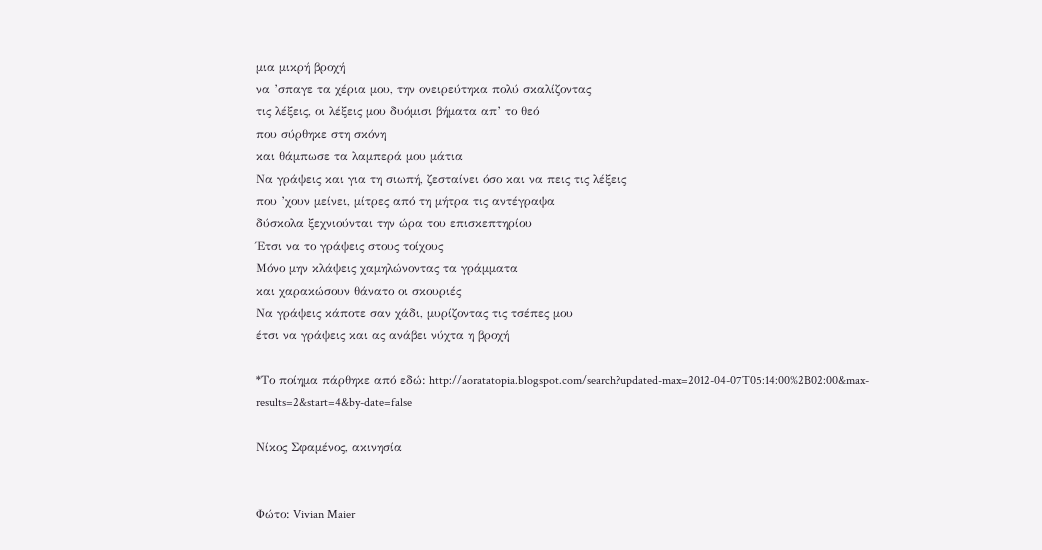μια μικρή βροχή
να ’σπαγε τα χέρια μου, την ονειρεύτηκα πολύ σκαλίζοντας
τις λέξεις, οι λέξεις μου δυόμισι βήματα απ’ το θεό
που σύρθηκε στη σκόνη
και θάμπωσε τα λαμπερά μου μάτια
Να γράψεις και για τη σιωπή, ζεσταίνει όσο και να πεις τις λέξεις
που ’χουν μείνει, μίτρες από τη μήτρα τις αντέγραψα
δύσκολα ξεχνιούνται την ώρα του επισκεπτηρίου
Έτσι να το γράψεις στους τοίχους
Μόνο μην κλάψεις χαμηλώνοντας τα γράμματα
και χαρακώσουν θάνατο οι σκουριές
Να γράψεις κάποτε σαν χάδι, μυρίζοντας τις τσέπες μου
έτσι να γράψεις και ας ανάβει νύχτα η βροχή

*Το ποίημα πάρθηκε από εδώ: http://aoratatopia.blogspot.com/search?updated-max=2012-04-07T05:14:00%2B02:00&max-results=2&start=4&by-date=false

Νίκος Σφαμένος, ακινησία


Φώτο: Vivian Maier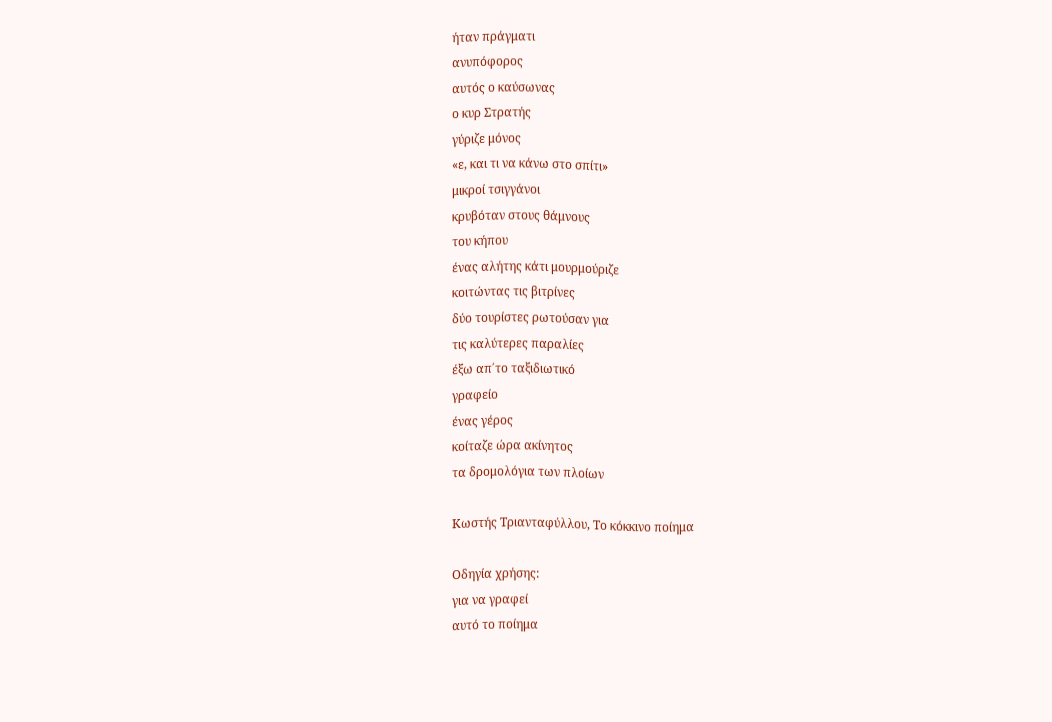ήταν πράγματι
ανυπόφορος
αυτός ο καύσωνας
ο κυρ Στρατής
γύριζε μόνος
«ε, και τι να κάνω στο σπίτι»
μικροί τσιγγάνοι
κρυβόταν στους θάμνους
του κήπου
ένας αλήτης κάτι μουρμούριζε
κοιτώντας τις βιτρίνες
δύο τουρίστες ρωτούσαν για
τις καλύτερες παραλίες
έξω απ΄το ταξιδιωτικό
γραφείο
ένας γέρος
κοίταζε ώρα ακίνητος
τα δρομολόγια των πλοίων

Κωστής Τριανταφύλλου, Το κόκκινο ποίημα

Οδηγία χρήσης:
για να γραφεί
αυτό το ποίημα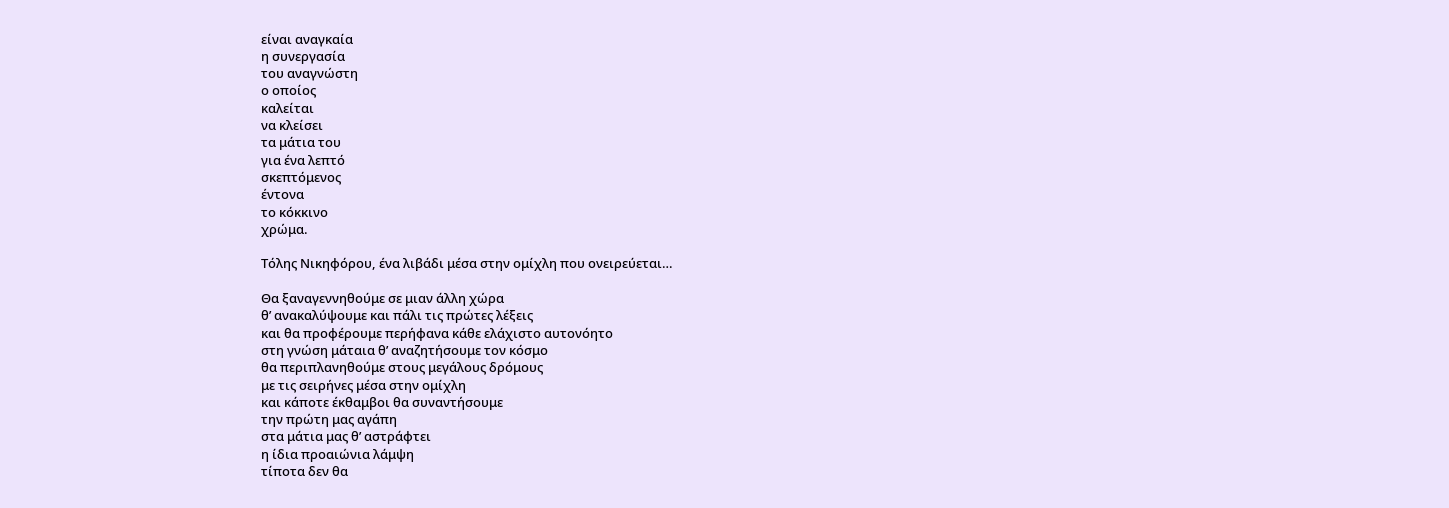είναι αναγκαία
η συνεργασία
του αναγνώστη
ο οποίος
καλείται
να κλείσει
τα μάτια του
για ένα λεπτό
σκεπτόμενος
έντονα
το κόκκινο
χρώμα.

Tόλης Νικηφόρου, ένα λιβάδι μέσα στην ομίχλη που ονειρεύεται…

Θα ξαναγεννηθούμε σε μιαν άλλη χώρα
θ’ ανακαλύψουμε και πάλι τις πρώτες λέξεις
και θα προφέρουμε περήφανα κάθε ελάχιστο αυτονόητο
στη γνώση μάταια θ’ αναζητήσουμε τον κόσμο
θα περιπλανηθούμε στους μεγάλους δρόμους
με τις σειρήνες μέσα στην ομίχλη
και κάποτε έκθαμβοι θα συναντήσουμε
την πρώτη μας αγάπη
στα μάτια μας θ’ αστράφτει
η ίδια προαιώνια λάμψη
τίποτα δεν θα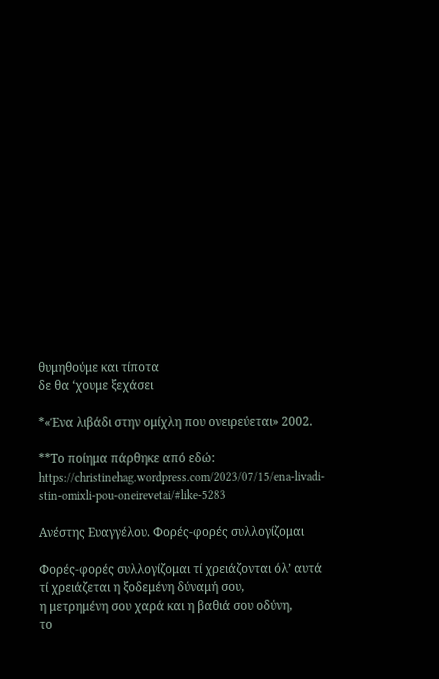θυμηθούμε και τίποτα
δε θα ‘χουμε ξεχάσει

*«Ένα λιβάδι στην ομίχλη που ονειρεύεται» 2002.

**Το ποίημα πάρθηκε από εδώ: https://christinehag.wordpress.com/2023/07/15/ena-livadi-stin-omixli-pou-oneirevetai/#like-5283

Ανέστης Ευαγγέλου. Φορές-φορές συλλογίζομαι

Φορές-φορές συλλογίζομαι τί χρειάζονται όλ’ αυτά
τί χρειάζεται η ξοδεμένη δύναμή σου,
η μετρημένη σου χαρά και η βαθιά σου οδύνη,
το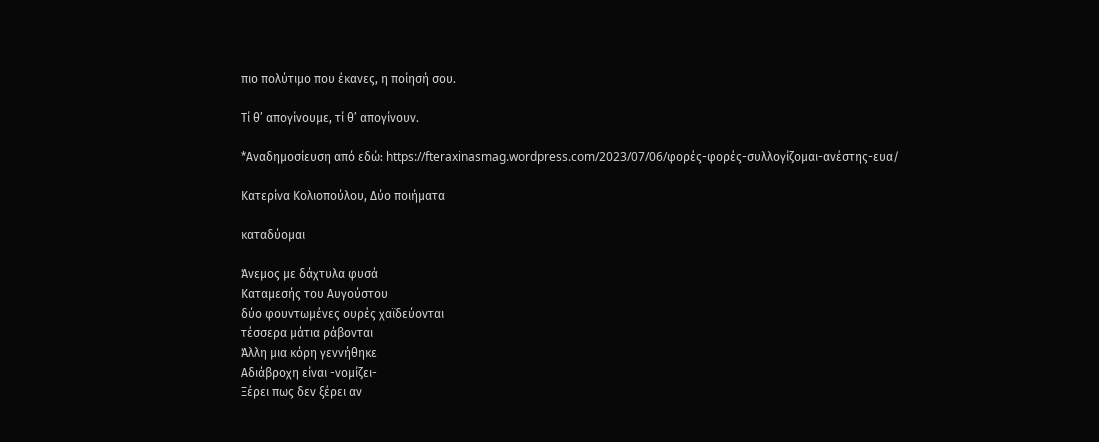πιο πολύτιμο που έκανες, η ποίησή σου.

Τί θ’ απογίνουμε, τί θ’ απογίνουν.

*Αναδημοσίευση από εδώ: https://fteraxinasmag.wordpress.com/2023/07/06/φορές-φορές-συλλογίζομαι-ανέστης-ευα/

Κατερίνα Κολιοπούλου, Δύο ποιήματα

καταδύομαι

Άνεμος με δάχτυλα φυσά
Καταμεσής του Αυγούστου
δύο φουντωμένες ουρές χαϊδεύονται
τέσσερα μάτια ράβονται
Άλλη μια κόρη γεννήθηκε
Αδιάβροχη είναι -νομίζει-
Ξέρει πως δεν ξέρει αν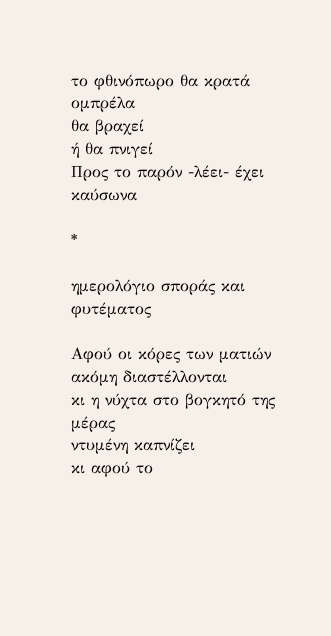το φθινόπωρο θα κρατά ομπρέλα
θα βραχεί
ή θα πνιγεί
Προς το παρόν -λέει- έχει καύσωνα

*

ημερολόγιο σποράς και φυτέματος

Αφού οι κόρες των ματιών ακόμη διαστέλλονται
κι η νύχτα στο βογκητό της μέρας
ντυμένη καπνίζει
κι αφού το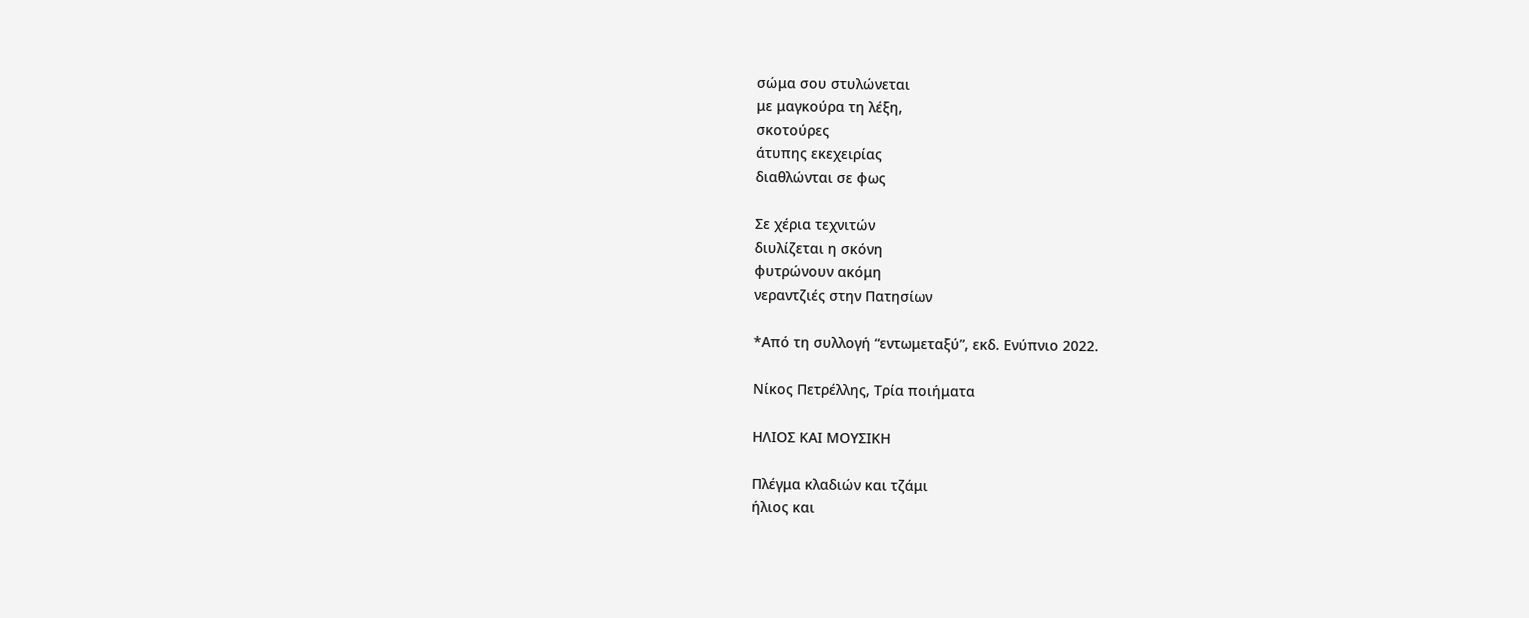σώμα σου στυλώνεται
με μαγκούρα τη λέξη,
σκοτούρες
άτυπης εκεχειρίας
διαθλώνται σε φως

Σε χέρια τεχνιτών
διυλίζεται η σκόνη
φυτρώνουν ακόμη
νεραντζιές στην Πατησίων

*Από τη συλλογή “εντωμεταξύ”, εκδ. Ενύπνιο 2022.

Νίκος Πετρέλλης, Τρία ποιήματα

ΗΛΙΟΣ ΚΑΙ ΜΟΥΣΙΚΗ

Πλέγμα κλαδιών και τζάμι
ήλιος και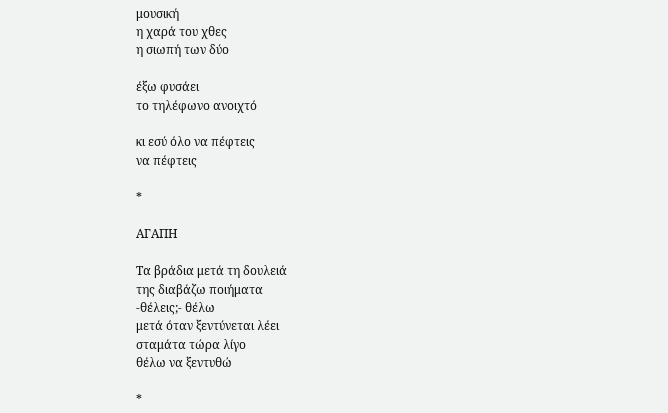μουσική
η χαρά του χθες
η σιωπή των δύο

έξω φυσάει
το τηλέφωνο ανοιχτό

κι εσύ όλο να πέφτεις
να πέφτεις

*

ΑΓΑΠΗ

Τα βράδια μετά τη δουλειά
της διαβάζω ποιήματα
-θέλεις;- θέλω
μετά όταν ξεντύνεται λέει
σταμάτα τώρα λίγο
θέλω να ξεντυθώ

*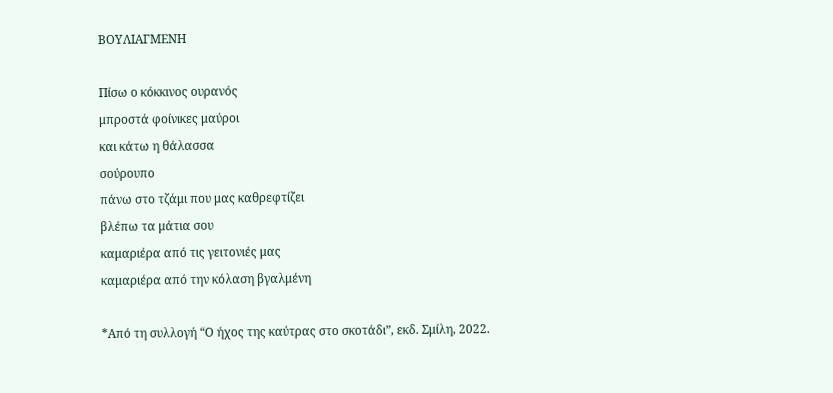ΒΟΥΛΙΑΓΜΕΝΗ

Πίσω ο κόκκινος ουρανός
μπροστά φοίνικες μαύροι
και κάτω η θάλασσα
σούρουπο
πάνω στο τζάμι που μας καθρεφτίζει
βλέπω τα μάτια σου
καμαριέρα από τις γειτονιές μας
καμαριέρα από την κόλαση βγαλμένη

*Από τη συλλογή “Ο ήχος της καύτρας στο σκοτάδι”, εκδ. Σμίλη, 2022.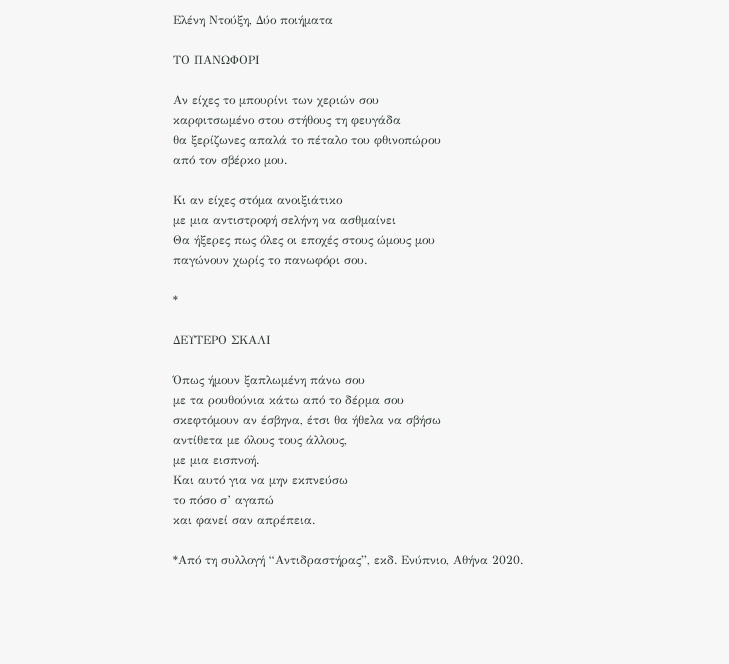Ελένη Ντούξη, Δύο ποιήματα

ΤΟ ΠΑΝΩΦΟΡΙ

Αν είχες το μπουρίνι των χεριών σου
καρφιτσωμένο στου στήθους τη φευγάδα
θα ξερίζωνες απαλά το πέταλο του φθινοπώρου
από τον σβέρκο μου.

Κι αν είχες στόμα ανοιξιάτικο
με μια αντιστροφή σελήνη να ασθμαίνει
Θα ήξερες πως όλες οι εποχές στους ώμους μου
παγώνουν χωρίς το πανωφόρι σου.

*

ΔΕΥΤΕΡΟ ΣΚΑΛΙ

Όπως ήμουν ξαπλωμένη πάνω σου
με τα ρουθούνια κάτω από το δέρμα σου
σκεφτόμουν αν έσβηνα, έτσι θα ήθελα να σβήσω
αντίθετα με όλους τους άλλους,
με μια εισπνοή.
Και αυτό για να μην εκπνεύσω
το πόσο σ’ αγαπώ
και φανεί σαν απρέπεια.

*Από τη συλλογή “Αντιδραστήρας”, εκδ. Ενύπνιο, Αθήνα 2020.